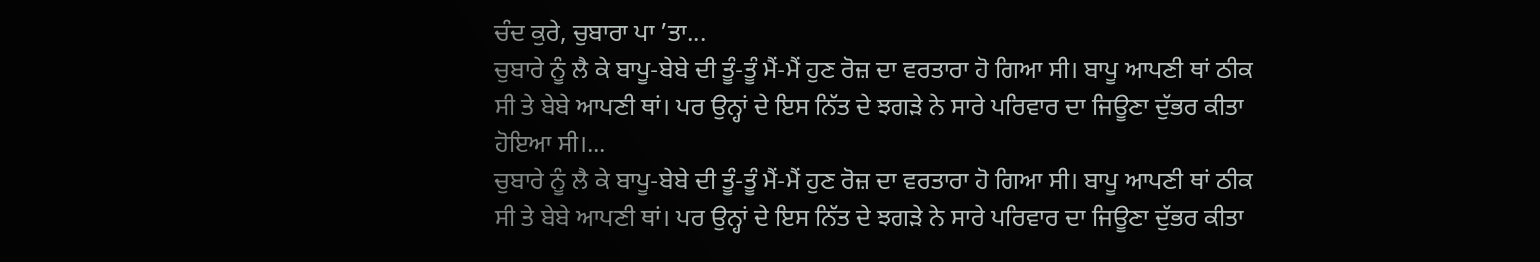ਚੰਦ ਕੁਰੇ, ਚੁਬਾਰਾ ਪਾ ’ਤਾ...
ਚੁਬਾਰੇ ਨੂੰ ਲੈ ਕੇ ਬਾਪੂ-ਬੇਬੇ ਦੀ ਤੂੰ-ਤੂੰ ਮੈਂ-ਮੈਂ ਹੁਣ ਰੋਜ਼ ਦਾ ਵਰਤਾਰਾ ਹੋ ਗਿਆ ਸੀ। ਬਾਪੂ ਆਪਣੀ ਥਾਂ ਠੀਕ ਸੀ ਤੇ ਬੇਬੇ ਆਪਣੀ ਥਾਂ। ਪਰ ਉਨ੍ਹਾਂ ਦੇ ਇਸ ਨਿੱਤ ਦੇ ਝਗੜੇ ਨੇ ਸਾਰੇ ਪਰਿਵਾਰ ਦਾ ਜਿਊਣਾ ਦੁੱਭਰ ਕੀਤਾ ਹੋਇਆ ਸੀ।...
ਚੁਬਾਰੇ ਨੂੰ ਲੈ ਕੇ ਬਾਪੂ-ਬੇਬੇ ਦੀ ਤੂੰ-ਤੂੰ ਮੈਂ-ਮੈਂ ਹੁਣ ਰੋਜ਼ ਦਾ ਵਰਤਾਰਾ ਹੋ ਗਿਆ ਸੀ। ਬਾਪੂ ਆਪਣੀ ਥਾਂ ਠੀਕ ਸੀ ਤੇ ਬੇਬੇ ਆਪਣੀ ਥਾਂ। ਪਰ ਉਨ੍ਹਾਂ ਦੇ ਇਸ ਨਿੱਤ ਦੇ ਝਗੜੇ ਨੇ ਸਾਰੇ ਪਰਿਵਾਰ ਦਾ ਜਿਊਣਾ ਦੁੱਭਰ ਕੀਤਾ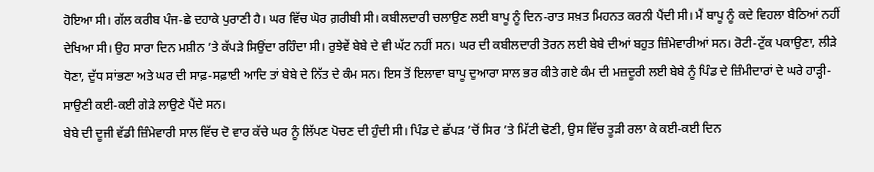ਹੋਇਆ ਸੀ। ਗੱਲ ਕਰੀਬ ਪੰਜ-ਛੇ ਦਹਾਕੇ ਪੁਰਾਣੀ ਹੈ। ਘਰ ਵਿੱਚ ਘੋਰ ਗ਼ਰੀਬੀ ਸੀ। ਕਬੀਲਦਾਰੀ ਚਲਾਉਣ ਲਈ ਬਾਪੂ ਨੂੰ ਦਿਨ-ਰਾਤ ਸਖ਼ਤ ਮਿਹਨਤ ਕਰਨੀ ਪੈਂਦੀ ਸੀ। ਮੈਂ ਬਾਪੂ ਨੂੰ ਕਦੇ ਵਿਹਲਾ ਬੈਠਿਆਂ ਨਹੀਂ ਦੇਖਿਆ ਸੀ। ਉਹ ਸਾਰਾ ਦਿਨ ਮਸ਼ੀਨ ’ਤੇ ਕੱਪੜੇ ਸਿਉਂਦਾ ਰਹਿੰਦਾ ਸੀ। ਰੁਝੇਵੇਂ ਬੇਬੇ ਦੇ ਵੀ ਘੱਟ ਨਹੀਂ ਸਨ। ਘਰ ਦੀ ਕਬੀਲਦਾਰੀ ਤੋਰਨ ਲਈ ਬੇਬੇ ਦੀਆਂ ਬਹੁਤ ਜ਼ਿੰਮੇਵਾਰੀਆਂ ਸਨ। ਰੋਟੀ-ਟੁੱਕ ਪਕਾਉਣਾ, ਲੀੜੇ ਧੋਣਾ, ਦੁੱਧ ਸਾਂਭਣਾ ਅਤੇ ਘਰ ਦੀ ਸਾਫ਼-ਸਫ਼ਾਈ ਆਦਿ ਤਾਂ ਬੇਬੇ ਦੇ ਨਿੱਤ ਦੇ ਕੰਮ ਸਨ। ਇਸ ਤੋਂ ਇਲਾਵਾ ਬਾਪੂ ਦੁਆਰਾ ਸਾਲ ਭਰ ਕੀਤੇ ਗਏ ਕੰਮ ਦੀ ਮਜ਼ਦੂਰੀ ਲਈ ਬੇਬੇ ਨੂੰ ਪਿੰਡ ਦੇ ਜ਼ਿੰਮੀਦਾਰਾਂ ਦੇ ਘਰੇ ਹਾੜ੍ਹੀ-ਸਾਉਣੀ ਕਈ-ਕਈ ਗੇੜੇ ਲਾਉਣੇ ਪੈਂਦੇ ਸਨ।
ਬੇਬੇ ਦੀ ਦੂਜੀ ਵੱਡੀ ਜ਼ਿੰਮੇਵਾਰੀ ਸਾਲ ਵਿੱਚ ਦੋ ਵਾਰ ਕੱਚੇ ਘਰ ਨੂੰ ਲਿੱਪਣ ਪੋਚਣ ਦੀ ਹੁੰਦੀ ਸੀ। ਪਿੰਡ ਦੇ ਛੱਪੜ ’ਚੋਂ ਸਿਰ ’ਤੇ ਮਿੱਟੀ ਢੋਣੀ, ਉਸ ਵਿੱਚ ਤੂੜੀ ਰਲਾ ਕੇ ਕਈ-ਕਈ ਦਿਨ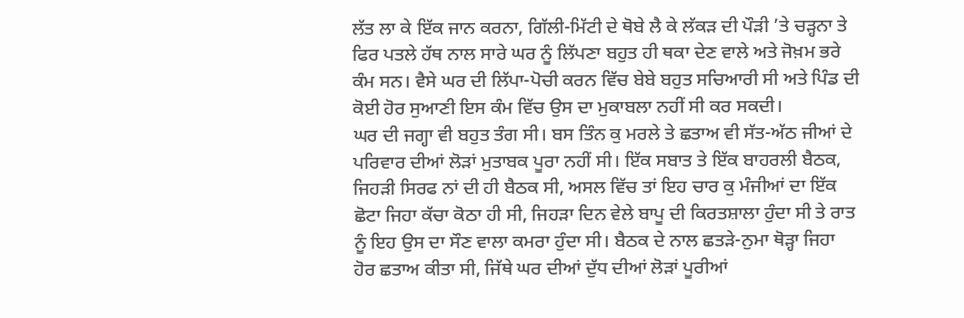ਲੱਤ ਲਾ ਕੇ ਇੱਕ ਜਾਨ ਕਰਨਾ, ਗਿੱਲੀ-ਮਿੱਟੀ ਦੇ ਥੋਬੇ ਲੈ ਕੇ ਲੱਕੜ ਦੀ ਪੌੜੀ ’ਤੇ ਚੜ੍ਹਨਾ ਤੇ ਫਿਰ ਪਤਲੇ ਹੱਥ ਨਾਲ ਸਾਰੇ ਘਰ ਨੂੰ ਲਿੱਪਣਾ ਬਹੁਤ ਹੀ ਥਕਾ ਦੇਣ ਵਾਲੇ ਅਤੇ ਜੋਖ਼ਮ ਭਰੇ ਕੰਮ ਸਨ। ਵੈਸੇ ਘਰ ਦੀ ਲਿੱਪਾ-ਪੋਚੀ ਕਰਨ ਵਿੱਚ ਬੇਬੇ ਬਹੁਤ ਸਚਿਆਰੀ ਸੀ ਅਤੇ ਪਿੰਡ ਦੀ ਕੋਈ ਹੋਰ ਸੁਆਣੀ ਇਸ ਕੰਮ ਵਿੱਚ ਉਸ ਦਾ ਮੁਕਾਬਲਾ ਨਹੀਂ ਸੀ ਕਰ ਸਕਦੀ।
ਘਰ ਦੀ ਜਗ੍ਹਾ ਵੀ ਬਹੁਤ ਤੰਗ ਸੀ। ਬਸ ਤਿੰਨ ਕੁ ਮਰਲੇ ਤੇ ਛਤਾਅ ਵੀ ਸੱਤ-ਅੱਠ ਜੀਆਂ ਦੇ ਪਰਿਵਾਰ ਦੀਆਂ ਲੋੜਾਂ ਮੁਤਾਬਕ ਪੂਰਾ ਨਹੀਂ ਸੀ। ਇੱਕ ਸਬਾਤ ਤੇ ਇੱਕ ਬਾਹਰਲੀ ਬੈਠਕ, ਜਿਹੜੀ ਸਿਰਫ ਨਾਂ ਦੀ ਹੀ ਬੈਠਕ ਸੀ, ਅਸਲ ਵਿੱਚ ਤਾਂ ਇਹ ਚਾਰ ਕੁ ਮੰਜੀਆਂ ਦਾ ਇੱਕ ਛੋਟਾ ਜਿਹਾ ਕੱਚਾ ਕੋਠਾ ਹੀ ਸੀ, ਜਿਹੜਾ ਦਿਨ ਵੇਲੇ ਬਾਪੂ ਦੀ ਕਿਰਤਸ਼ਾਲਾ ਹੁੰਦਾ ਸੀ ਤੇ ਰਾਤ ਨੂੰ ਇਹ ਉਸ ਦਾ ਸੌਣ ਵਾਲਾ ਕਮਰਾ ਹੁੰਦਾ ਸੀ। ਬੈਠਕ ਦੇ ਨਾਲ ਛਤੜੇ-ਨੁਮਾ ਥੋੜ੍ਹਾ ਜਿਹਾ ਹੋਰ ਛਤਾਅ ਕੀਤਾ ਸੀ, ਜਿੱਥੇ ਘਰ ਦੀਆਂ ਦੁੱਧ ਦੀਆਂ ਲੋੜਾਂ ਪੂਰੀਆਂ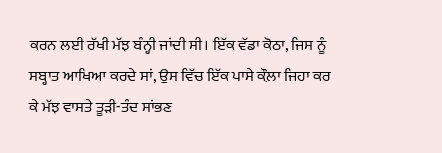ਕਰਨ ਲਈ ਰੱਖੀ ਮੱਝ ਬੰਨ੍ਹੀ ਜਾਂਦੀ ਸੀ। ਇੱਕ ਵੱਡਾ ਕੋਠਾ, ਜਿਸ ਨੂੰ ਸਬ੍ਹਾਤ ਆਖਿਆ ਕਰਦੇ ਸਾਂ, ਉਸ ਵਿੱਚ ਇੱਕ ਪਾਸੇ ਕੌਲ਼ਾ ਜਿਹਾ ਕਰ ਕੇ ਮੱਝ ਵਾਸਤੇ ਤੂੜੀ-ਤੰਦ ਸਾਂਭਣ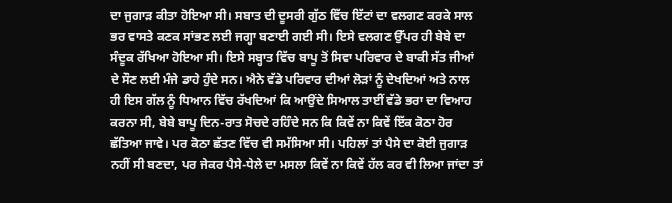ਦਾ ਜੁਗਾੜ ਕੀਤਾ ਹੋਇਆ ਸੀ। ਸਬਾਤ ਦੀ ਦੂਸਰੀ ਗੁੱਠ ਵਿੱਚ ਇੱਟਾਂ ਦਾ ਵਲਗਣ ਕਰਕੇ ਸਾਲ ਭਰ ਵਾਸਤੇ ਕਣਕ ਸਾਂਭਣ ਲਈ ਜਗ੍ਹਾ ਬਣਾਈ ਗਈ ਸੀ। ਇਸੇ ਵਲਗਣ ਉੱਪਰ ਹੀ ਬੇਬੇ ਦਾ ਸੰਦੂਕ ਰੱਖਿਆ ਹੋਇਆ ਸੀ। ਇਸੇ ਸਬ੍ਹਾਤ ਵਿੱਚ ਬਾਪੂ ਤੋਂ ਸਿਵਾ ਪਰਿਵਾਰ ਦੇ ਬਾਕੀ ਸੱਤ ਜੀਆਂ ਦੇ ਸੌਣ ਲਈ ਮੰਜੇ ਡਾਹੇ ਹੁੰਦੇ ਸਨ। ਐਨੇ ਵੱਡੇ ਪਰਿਵਾਰ ਦੀਆਂ ਲੋੜਾਂ ਨੂੰ ਦੇਖਦਿਆਂ ਅਤੇ ਨਾਲ ਹੀ ਇਸ ਗੱਲ ਨੂੰ ਧਿਆਨ ਵਿੱਚ ਰੱਖਦਿਆਂ ਕਿ ਆਉਂਦੇ ਸਿਆਲ ਤਾਈਂ ਵੱਡੇ ਭਰਾ ਦਾ ਵਿਆਹ ਕਰਨਾ ਸੀ, ਬੇਬੇ ਬਾਪੂ ਦਿਨ-ਰਾਤ ਸੋਚਦੇ ਰਹਿੰਦੇ ਸਨ ਕਿ ਕਿਵੇਂ ਨਾ ਕਿਵੇਂ ਇੱਕ ਕੋਠਾ ਹੋਰ ਛੱਤਿਆ ਜਾਵੇ। ਪਰ ਕੋਠਾ ਛੱਤਣ ਵਿੱਚ ਵੀ ਸਮੱਸਿਆ ਸੀ। ਪਹਿਲਾਂ ਤਾਂ ਪੈਸੇ ਦਾ ਕੋਈ ਜੁਗਾੜ ਨਹੀਂ ਸੀ ਬਣਦਾ, ਪਰ ਜੇਕਰ ਪੈਸੇ-ਧੇਲੇ ਦਾ ਮਸਲਾ ਕਿਵੇਂ ਨਾ ਕਿਵੇਂ ਹੱਲ ਕਰ ਵੀ ਲਿਆ ਜਾਂਦਾ ਤਾਂ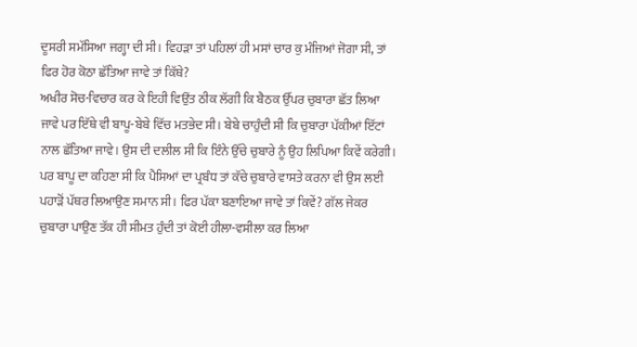ਦੂਸਰੀ ਸਮੱਸਿਆ ਜਗ੍ਹਾ ਦੀ ਸੀ। ਵਿਹੜਾ ਤਾਂ ਪਹਿਲਾਂ ਹੀ ਮਸਾਂ ਚਾਰ ਕੁ ਮੰਜਿਆਂ ਜੋਗਾ ਸੀ, ਤਾਂ ਫਿਰ ਹੋਰ ਕੋਠਾ ਛੱਤਿਆ ਜਾਵੇ ਤਾਂ ਕਿੱਥੇ?
ਅਖੀਰ ਸੋਚ-ਵਿਚਾਰ ਕਰ ਕੇ ਇਹੀ ਵਿਉਂਤ ਠੀਕ ਲੱਗੀ ਕਿ ਬੈਠਕ ਉੱਪਰ ਚੁਬਾਰਾ ਛੱਤ ਲਿਆ ਜਾਵੇ ਪਰ ਇੱਥੇ ਵੀ ਬਾਪੂ-ਬੇਬੇ ਵਿੱਚ ਮਤਭੇਦ ਸੀ। ਬੇਬੇ ਚਾਹੁੰਦੀ ਸੀ ਕਿ ਚੁਬਾਰਾ ਪੱਕੀਆਂ ਇੱਟਾਂ ਨਾਲ ਛੱਤਿਆ ਜਾਵੇ। ਉਸ ਦੀ ਦਲੀਲ ਸੀ ਕਿ ਇੰਨੇ ਉੱਚੇ ਚੁਬਾਰੇ ਨੂੰ ਉਹ ਲਿਪਿਆ ਕਿਵੇਂ ਕਰੇਗੀ। ਪਰ ਬਾਪੂ ਦਾ ਕਹਿਣਾ ਸੀ ਕਿ ਪੈਸਿਆਂ ਦਾ ਪ੍ਰਬੰਧ ਤਾਂ ਕੱਚੇ ਚੁਬਾਰੇ ਵਾਸਤੇ ਕਰਨਾ ਵੀ ਉਸ ਲਈ ਪਹਾੜੋਂ ਪੱਥਰ ਲਿਆਉਣ ਸਮਾਨ ਸੀ। ਫਿਰ ਪੱਕਾ ਬਣਾਇਆ ਜਾਵੇ ਤਾਂ ਕਿਵੇਂ? ਗੱਲ ਜੇਕਰ ਚੁਬਾਰਾ ਪਾਉਣ ਤੱਕ ਹੀ ਸੀਮਤ ਹੁੰਦੀ ਤਾਂ ਕੋਈ ਹੀਲਾ-ਵਸੀਲਾ ਕਰ ਲਿਆ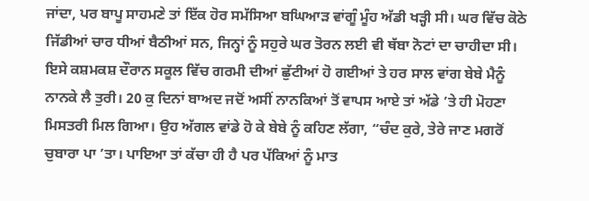ਜਾਂਦਾ, ਪਰ ਬਾਪੂ ਸਾਹਮਣੇ ਤਾਂ ਇੱਕ ਹੋਰ ਸਮੱਸਿਆ ਬਘਿਆੜ ਵਾਂਗੂੰ ਮੂੰਹ ਅੱਡੀ ਖੜ੍ਹੀ ਸੀ। ਘਰ ਵਿੱਚ ਕੋਠੇ ਜਿੱਡੀਆਂ ਚਾਰ ਧੀਆਂ ਬੈਠੀਆਂ ਸਨ, ਜਿਨ੍ਹਾਂ ਨੂੰ ਸਹੁਰੇ ਘਰ ਤੋਰਨ ਲਈ ਵੀ ਥੱਬਾ ਨੋਟਾਂ ਦਾ ਚਾਹੀਦਾ ਸੀ। ਇਸੇ ਕਸ਼ਮਕਸ਼ ਦੌਰਾਨ ਸਕੂਲ ਵਿੱਚ ਗਰਮੀ ਦੀਆਂ ਛੁੱਟੀਆਂ ਹੋ ਗਈਆਂ ਤੇ ਹਰ ਸਾਲ ਵਾਂਗ ਬੇਬੇ ਮੈਨੂੰ ਨਾਨਕੇ ਲੈ ਤੁਰੀ। 20 ਕੁ ਦਿਨਾਂ ਬਾਅਦ ਜਦੋਂ ਅਸੀਂ ਨਾਨਕਿਆਂ ਤੋਂ ਵਾਪਸ ਆਏ ਤਾਂ ਅੱਡੇ ’ਤੇ ਹੀ ਮੋਹਣਾ ਮਿਸਤਰੀ ਮਿਲ ਗਿਆ। ਉਹ ਅੱਗਲ ਵਾਂਡੇ ਹੋ ਕੇ ਬੇਬੇ ਨੂੰ ਕਹਿਣ ਲੱਗਾ, “ਚੰਦ ਕੁਰੇ, ਤੇਰੇ ਜਾਣ ਮਗਰੋਂ ਚੁਬਾਰਾ ਪਾ ’ਤਾ। ਪਾਇਆ ਤਾਂ ਕੱਚਾ ਹੀ ਹੈ ਪਰ ਪੱਕਿਆਂ ਨੂੰ ਮਾਤ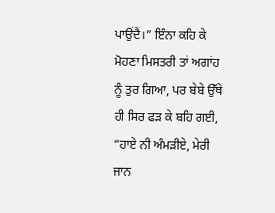ਪਾਉਂਦੈ।” ਇੰਨਾ ਕਹਿ ਕੇ ਮੋਹਣਾ ਮਿਸਤਰੀ ਤਾਂ ਅਗਾਂਹ ਨੂੰ ਤੁਰ ਗਿਆ, ਪਰ ਬੇਬੇ ਉੱਥੇ ਹੀ ਸਿਰ ਫੜ ਕੇ ਬਹਿ ਗਈ, “ਹਾਏ ਨੀ ਅੰਮੜੀਏ, ਮੇਰੀ ਜਾਨ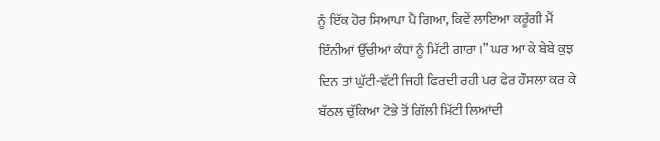ਨੂੰ ਇੱਕ ਹੋਰ ਸਿਆਪਾ ਪੈ ਗਿਆ, ਕਿਵੇਂ ਲਾਇਆ ਕਰੂੰਗੀ ਮੈਂ ਇੰਨੀਆਂ ਉੱਚੀਆਂ ਕੰਧਾਂ ਨੂੰ ਮਿੱਟੀ ਗਾਰਾ।” ਘਰ ਆ ਕੇ ਬੇਬੇ ਕੁਝ ਦਿਨ ਤਾਂ ਘੁੱਟੀ-ਵੱਟੀ ਜਿਹੀ ਫਿਰਦੀ ਰਹੀ ਪਰ ਫੇਰ ਹੌਸਲਾ ਕਰ ਕੇ ਬੱਠਲ ਚੁੱਕਿਆ ਟੋਭੇ ਤੋਂ ਗਿੱਲੀ ਮਿੱਟੀ ਲਿਆਂਦੀ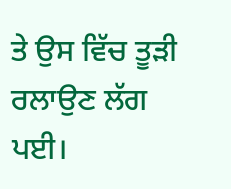ਤੇ ਉਸ ਵਿੱਚ ਤੂੜੀ ਰਲਾਉਣ ਲੱਗ ਪਈ।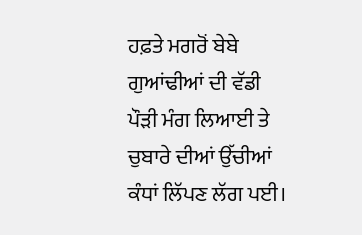ਹਫ਼ਤੇ ਮਗਰੋਂ ਬੇਬੇ ਗੁਆਂਢੀਆਂ ਦੀ ਵੱਡੀ ਪੌੜੀ ਮੰਗ ਲਿਆਈ ਤੇ ਚੁਬਾਰੇ ਦੀਆਂ ਉੱਚੀਆਂ ਕੰਧਾਂ ਲਿੱਪਣ ਲੱਗ ਪਈ।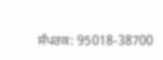ਸੰਪਰਕ: 95018-38700